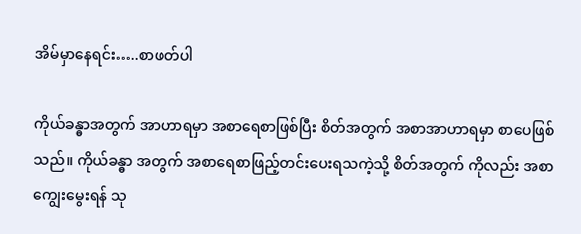အိမ်မှာနေရင်း…..စာဖတ်ပါ

ကိုယ်ခန္ဓာအတွက် အာဟာရမှာ အစာရေစာဖြစ်ပြီး စိတ်အတွက် အစာအာဟာရမှာ စာပေဖြစ်သည်။ ကိုယ်ခန္ဓာ အတွက် အစာရေစာဖြည့်တင်းပေးရသကဲ့သို့ စိတ်အတွက် ကိုလည်း အစာကျွေးမွေးရန် သု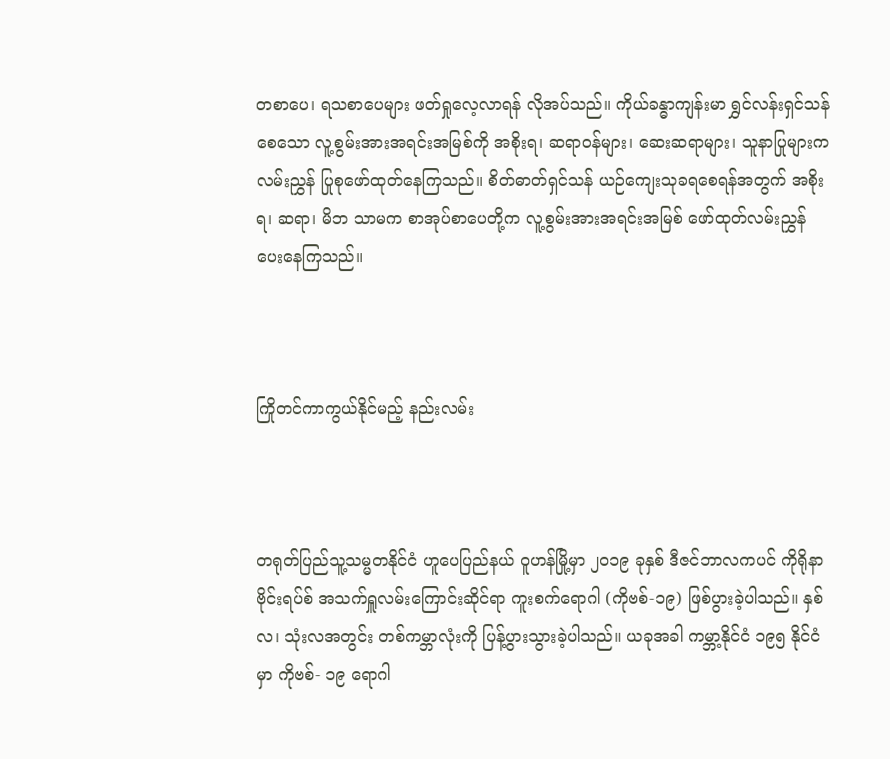တစာပေ၊ ရသစာပေများ ဖတ်ရှုလေ့လာရန် လိုအပ်သည်။ ကိုယ်ခန္ဓာကျန်းမာ ရွှင်လန်းရှင်သန်စေသော လူ့စွမ်းအားအရင်းအမြစ်ကို အစိုးရ၊ ဆရာဝန်များ၊ ဆေးဆရာများ၊ သူနာပြုများက လမ်းညွှန် ပြုစုဖော်ထုတ်နေကြသည်။ စိတ်ဓာတ်ရှင်သန် ယဉ်ကျေးသုခရစေရန်အတွက် အစိုးရ၊ ဆရာ၊ မိဘ သာမက စာအုပ်စာပေတို့က လူ့စွမ်းအားအရင်းအမြစ် ဖော်ထုတ်လမ်းညွှန်ပေးနေကြသည်။



ကြိုတင်ကာကွယ်နိုင်မည့် နည်းလမ်း



တရုတ်ပြည်သူ့သမ္မတနိုင်ငံ ဟူပေပြည်နယ် ဝူဟန်မြို့မှာ ၂၀၁၉ ခုနှစ် ဒီဇင်ဘာလကပင် ကိုရိုနာဗိုင်းရပ်စ် အသက်ရှူလမ်းကြောင်းဆိုင်ရာ ကူးစက်ရောဂါ (ကိုဗစ်-၁၉) ဖြစ်ပွားခဲ့ပါသည်။ နှစ်လ၊ သုံးလအတွင်း တစ်ကမ္ဘာလုံးကို ပြန့်ပွားသွားခဲ့ပါသည်။ ယခုအခါ ကမ္ဘာ့နိုင်ငံ ၁၉၅ နိုင်ငံမှာ ကိုဗစ်- ၁၉ ရောဂါ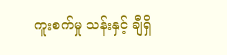ကူးစက်မှု သန်းနှင့် ချီရှိ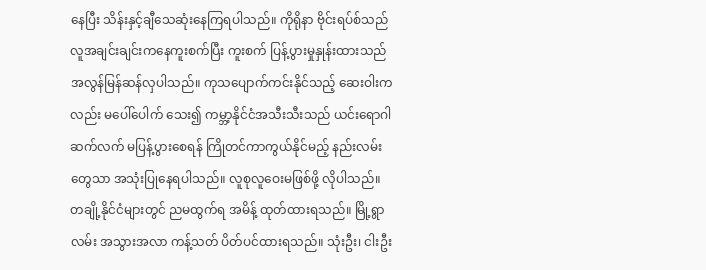နေပြီး သိန်းနှင့်ချီသေဆုံးနေကြရပါသည်။ ကိုရိုနာ ဗိုင်းရပ်စ်သည် လူအချင်းချင်းကနေကူးစက်ပြီး ကူးစက် ပြန့်ပွားမှုနှုန်းထားသည် အလွန်မြန်ဆန်လှပါသည်။ ကုသပျောက်ကင်းနိုင်သည့် ဆေးဝါးကလည်း မပေါ်ပေါက် သေး၍ ကမ္ဘာ့နိုင်ငံအသီးသီးသည် ယင်းရောဂါဆက်လက် မပြန့်ပွားစေရန် ကြိုတင်ကာကွယ်နိုင်မည့် နည်းလမ်းတွေသာ အသုံးပြုနေရပါသည်။ လူစုလူဝေးမဖြစ်ဖို့ လိုပါသည်။ တချို့နိုင်ငံများတွင် ညမထွက်ရ အမိန့် ထုတ်ထားရသည်။ မြို့ရွာလမ်း အသွားအလာ ကန့်သတ် ပိတ်ပင်ထားရသည်။ သုံးဦး၊ ငါးဦး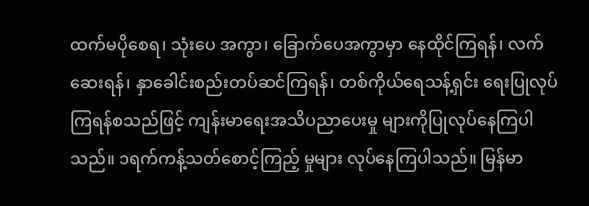ထက်မပိုစေရ၊ သုံးပေ အကွာ၊ ခြောက်ပေအကွာမှာ နေထိုင်ကြရန်၊ လက်ဆေးရန်၊ နှာခေါင်းစည်းတပ်ဆင်ကြရန်၊ တစ်ကိုယ်ရေသန့်ရှင်း ရေးပြုလုပ်ကြရန်စသည်ဖြင့် ကျန်းမာရေးအသိပညာပေးမှု များကိုပြုလုပ်နေကြပါသည်။ ၁ရက်ကန့်သတ်စောင့်ကြည့် မှုများ လုပ်နေကြပါသည်။ မြန်မာ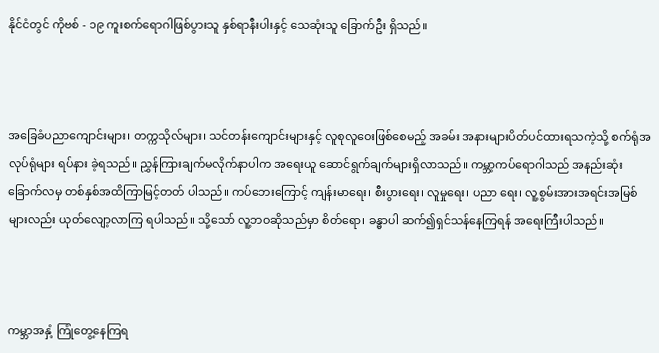နိုင်ငံတွင် ကိုဗစ် - ၁၉ ကူးစက်ရောဂါဖြစ်ပွားသူ နှစ်ရာနီးပါးနှင့် သေဆုံးသူ ခြောက်ဦး ရှိသည်။



အခြေခံပညာကျောင်းများ၊ တက္ကသိုလ်များ၊ သင်တန်းကျောင်းများနှင့် လူစုလူဝေးဖြစ်စေမည့် အခမ်း အနားများပိတ်ပင်ထားရသကဲ့သို့ စက်ရုံအလုပ်ရုံများ ရပ်နား ခဲ့ရသည်။ ညွှန်ကြားချက်မလိုက်နာပါက အရေးယူ ဆောင်ရွက်ချက်များရှိလာသည်။ ကမ္ဘာ့ကပ်ရောဂါသည် အနည်းဆုံးခြောက်လမှ တစ်နှစ်အထိကြာမြင့်တတ် ပါသည်။ ကပ်ဘေးကြောင့် ကျန်းမာရေး၊ စီးပွားရေး၊ လူမှုရေး၊ ပညာ ရေး၊ လူ့စွမ်းအားအရင်းအမြစ်များလည်း ယုတ်လျော့လာကြ ရပါသည်။ သို့သော် လူ့ဘဝဆိုသည်မှာ စိတ်ရော၊ ခန္ဓာပါ ဆက်၍ရှင်သန်နေကြရန် အရေးကြီးပါသည်။



ကမ္ဘာအနှံ့ ကြုံတွေ့နေကြရ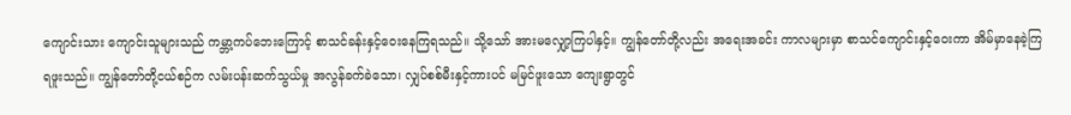ကျောင်းသား ကျောင်းသူများသည် ကမ္ဘာ့ကပ်ဘေးကြောင့် စာသင်ခန်းနှင့်ဝေးနေကြရသည်။ သို့သော် အားမလျှော့ကြပါနှင့်။ ကျွန်တော်တို့လည်း အရေးအခင်း ကာလများမှာ စာသင်ကျောင်းနှင့်ဝေးကာ အိမ်မှာနေခဲ့ကြ ရဖူးသည်။ ကျွန်တော်တို့ငယ်စဉ်က လမ်းပန်းဆက်သွယ်မှု အလွန်ခက်ခဲသော၊ လျှပ်စစ်မီးနှင့်ကားပင် မမြင်ဖူးသော ကျေးရွာတွင်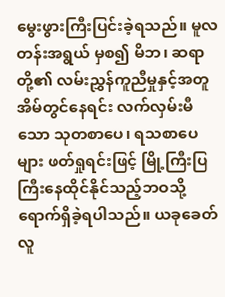မွေးဖွားကြီးပြင်းခဲ့ရသည်။ မူလတန်းအရွယ် မှစ၍ မိဘ၊ ဆရာတို့၏ လမ်းညွှန်ကူညီမှုနှင့်အတူ အိမ်တွင်နေရင်း လက်လှမ်းမီသော သုတစာပေ၊ ရသစာပေများ ဖတ်ရှုရင်းဖြင့် မြို့ကြီးပြကြီးနေထိုင်နိုင်သည့်ဘဝသို့ ရောက်ရှိခဲ့ရပါသည်။ ယခုခေတ်လူ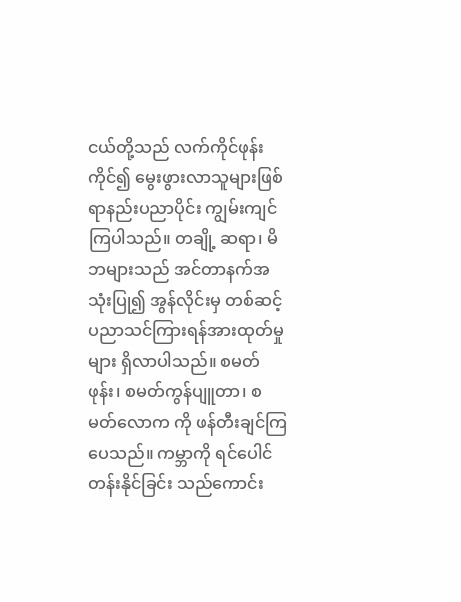ငယ်တို့သည် လက်ကိုင်ဖုန်းကိုင်၍ မွေးဖွားလာသူများဖြစ်ရာနည်းပညာပိုင်း ကျွမ်းကျင်ကြပါသည်။ တချို့ ဆရာ၊ မိဘများသည် အင်တာနက်အသုံးပြု၍ အွန်လိုင်းမှ တစ်ဆင့် ပညာသင်ကြားရန်အားထုတ်မှုများ ရှိလာပါသည်။ စမတ်ဖုန်း၊ စမတ်ကွန်ပျူတာ၊ စမတ်လောက ကို ဖန်တီးချင်ကြပေသည်။ ကမ္ဘာကို ရင်ပေါင်တန်းနိုင်ခြင်း သည်ကောင်း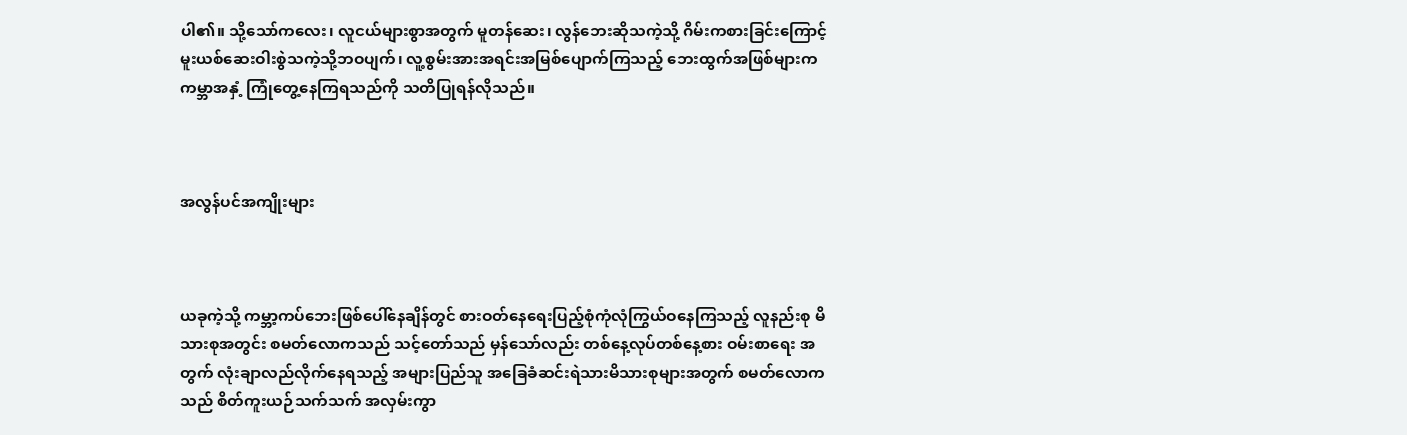ပါ၏။ သို့သော်ကလေး၊ လူငယ်များစွာအတွက် မူတန်ဆေး၊ လွန်ဘေးဆိုသကဲ့သို့ ဂိမ်းကစားခြင်းကြောင့် မူးယစ်ဆေးဝါးစွဲသကဲ့သို့ဘဝပျက်၊ လူ့စွမ်းအားအရင်းအမြစ်ပျောက်ကြသည့် ဘေးထွက်အဖြစ်များက ကမ္ဘာအနှံ့ ကြုံတွေ့နေကြရသည်ကို သတိပြုရန်လိုသည်။



အလွန်ပင်အကျိုးများ



ယခုကဲ့သို့ ကမ္ဘာ့ကပ်ဘေးဖြစ်ပေါ်နေချိန်တွင် စားဝတ်နေရေးပြည့်စုံကုံလုံကြွယ်ဝနေကြသည့် လူနည်းစု မိသားစုအတွင်း စမတ်လောကသည် သင့်တော်သည် မှန်သော်လည်း တစ်နေ့လုပ်တစ်နေ့စား ဝမ်းစာရေး အတွက် လုံးချာလည်လိုက်နေရသည့် အများပြည်သူ အခြေခံဆင်းရဲသားမိသားစုများအတွက် စမတ်လောကသည် စိတ်ကူးယဉ်သက်သက် အလှမ်းကွာ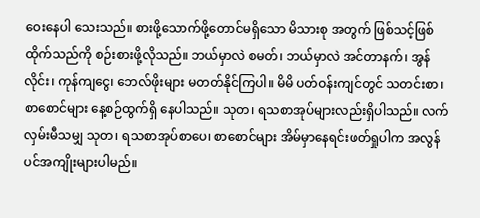ဝေးနေပါ သေးသည်။ စားဖို့သောက်ဖို့တောင်မရှိသော မိသားစု အတွက် ဖြစ်သင့်ဖြစ်ထိုက်သည်ကို စဉ်းစားဖို့လိုသည်။ ဘယ်မှာလဲ စမတ်၊ ဘယ်မှာလဲ အင်တာနက်၊ အွန်လိုင်း၊ ကုန်ကျငွေ၊ ဘေလ်ဖိုးများ မတတ်နိုင်ကြပါ။ မိမိ ပတ်ဝန်းကျင်တွင် သတင်းစာ၊ စာစောင်များ နေ့စဉ်ထွက်ရှိ နေပါသည်။ သုတ၊ ရသစာအုပ်များလည်းရှိပါသည်။ လက်လှမ်းမီသမျှ သုတ၊ ရသစာအုပ်စာပေ၊ စာစောင်များ အိမ်မှာနေရင်းဖတ်ရှုပါက အလွန်ပင်အကျိုးများပါမည်။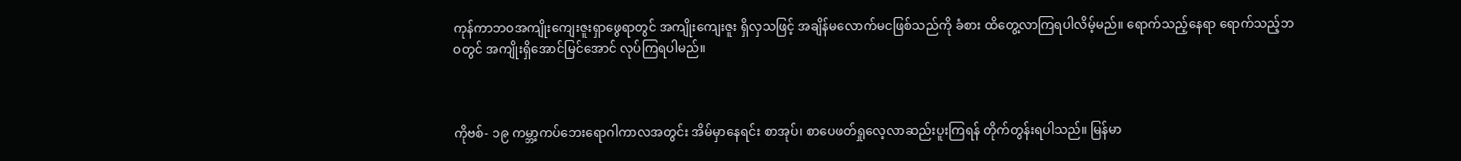ကုန်ကာဘဝအကျိုးကျေးဇူးရှာဖွေရာတွင် အကျိုးကျေးဇူး ရှိလှသဖြင့် အချိန်မလောက်မငဖြစ်သည်ကို ခံစား ထိတွေ့လာကြရပါလိမ့်မည်။ ရောက်သည့်နေရာ ရောက်သည့်ဘဝတွင် အကျိုးရှိအောင်မြင်အောင် လုပ်ကြရပါမည်။



ကိုဗစ်- ၁၉ ကမ္ဘာ့ကပ်ဘေးရောဂါကာလအတွင်း အိမ်မှာနေရင်း စာအုပ်၊ စာပေဖတ်ရှုလေ့လာဆည်းပူးကြရန် တိုက်တွန်းရပါသည်။ မြန်မာ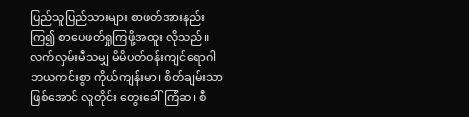ပြည်သူပြည်သားများ စာဖတ်အားနည်းကြ၍ စာပေဖတ်ရှုကြဖို့အထူး လိုသည်။ လက်လှမ်းမီသမျှ မိမိပတ်ဝန်းကျင်ရောဂါဘယကင်းစွာ ကိုယ်ကျန်းမာ၊ စိတ်ချမ်းသာဖြစ်အောင် လူတိုင်း တွေးခေါ်ကြံဆ၊ စီ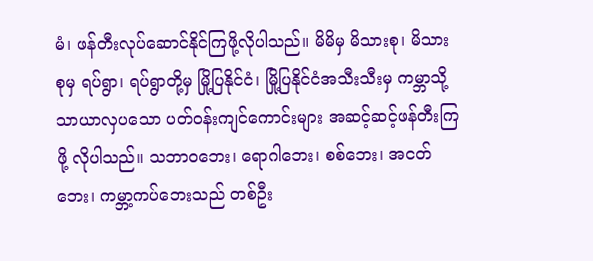မံ၊ ဖန်တီးလုပ်ဆောင်နိုင်ကြဖို့လိုပါသည်။ မိမိမှ မိသားစု၊ မိသားစုမှ ရပ်ရွာ၊ ရပ်ရွာတို့မှ မြို့ပြနိုင်ငံ၊ မြို့ပြနိုင်ငံအသီးသီးမှ ကမ္ဘာသို့ သာယာလှပသော ပတ်ဝန်းကျင်ကောင်းများ အဆင့်ဆင့်ဖန်တီးကြဖို့ လိုပါသည်။ သဘာဝဘေး၊ ရောဂါဘေး၊ စစ်ဘေး၊ အငတ်ဘေး၊ ကမ္ဘာ့ကပ်ဘေးသည် တစ်ဦး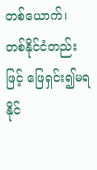တစ်ယောက်၊ တစ်နိုင်ငံတည်း ဖြင့် ဖြေရှင်း၍မရနိုင်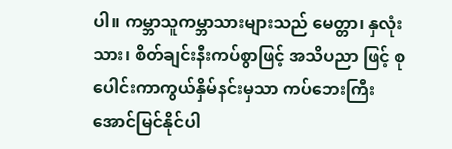ပါ။ ကမ္ဘာသူကမ္ဘာသားများသည် မေတ္တာ၊ နှလုံးသား၊ စိတ်ချင်းနီးကပ်စွာဖြင့် အသိပညာ ဖြင့် စုပေါင်းကာကွယ်နှိမ်နင်းမှသာ ကပ်ဘေးကြီး အောင်မြင်နိုင်ပါ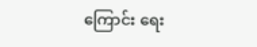ကြောင်း ရေး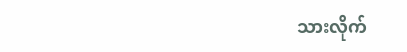သားလိုက်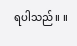ရပါသည်။ ။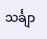သင်္ချာ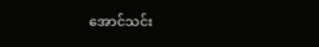အောင်သင်း